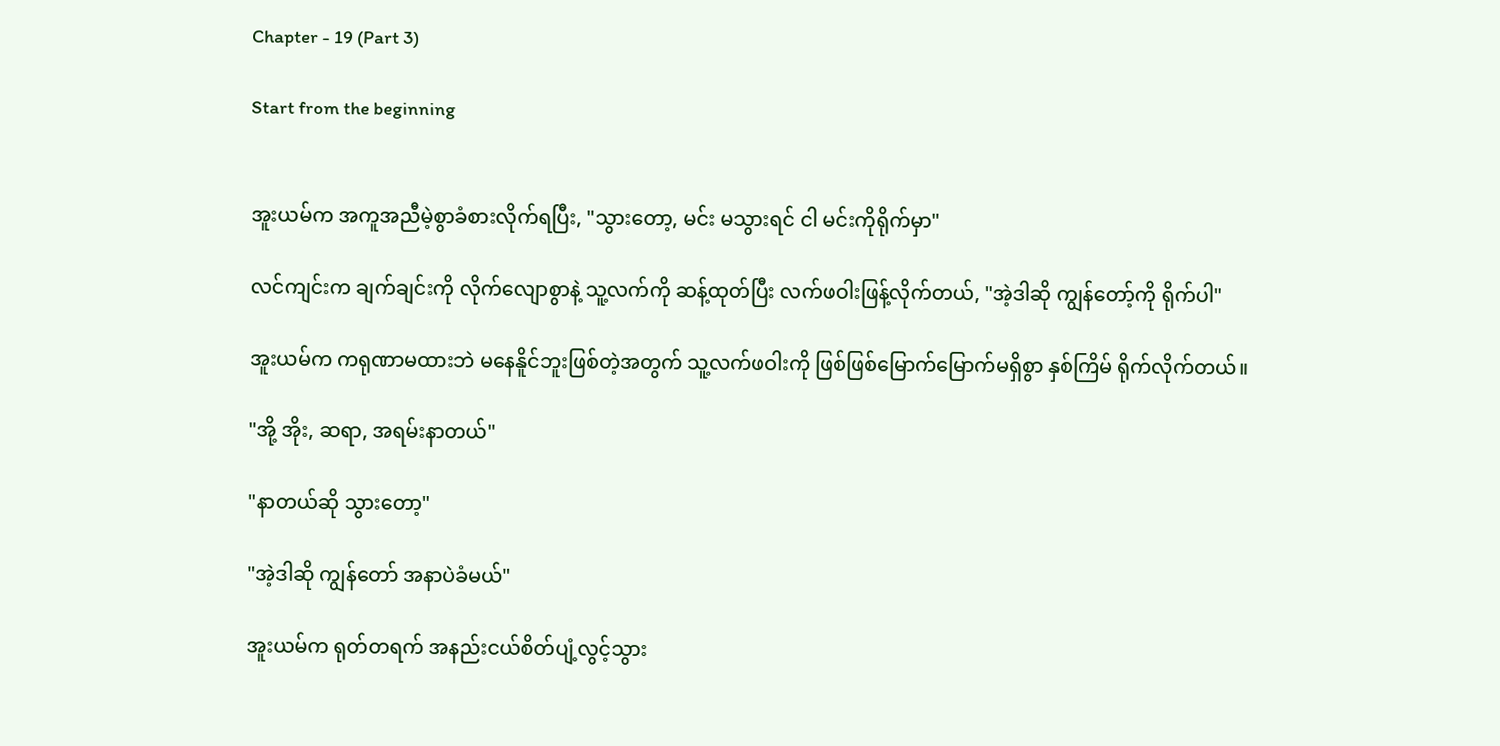Chapter - 19 (Part 3)

Start from the beginning


အူးယမ်က အကူအညီမဲ့စွာခံစားလိုက်ရပြီး, "သွားတော့, မင်း မသွားရင် ငါ မင်းကိုရိုက်မှာ"

လင်ကျင်းက ချက်ချင်းကို လိုက်လျောစွာနဲ့ သူ့လက်ကို ဆန့်ထုတ်ပြီး လက်ဖဝါးဖြန့်လိုက်တယ်, "အဲ့ဒါဆို ကျွန်တော့်ကို ရိုက်ပါ"

အူးယမ်က ကရုဏာမထားဘဲ မနေနိူင်ဘူးဖြစ်တဲ့အတွက် သူ့လက်ဖဝါးကို ဖြစ်ဖြစ်မြောက်မြောက်မရှိစွာ နှစ်ကြိမ် ရိုက်လိုက်တယ်။

"အို့ အိုး, ဆရာ, အရမ်းနာတယ်"

"နာတယ်ဆို သွားတော့"

"အဲ့ဒါဆို ကျွန်တော် အနာပဲခံမယ်"

အူးယမ်က ရုတ်တရက် အနည်းငယ်စိတ်ပျံ့လွင့်သွား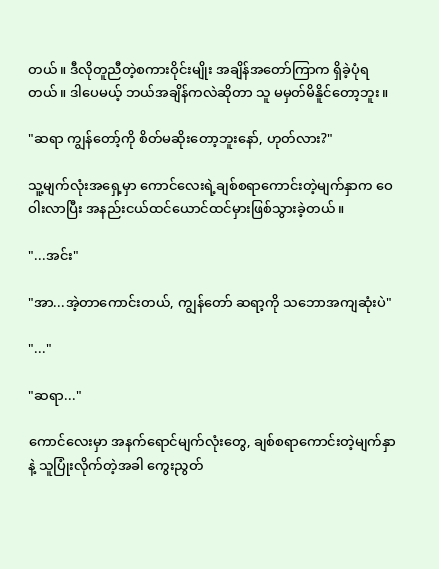တယ်။ ဒီလိုတူညီတဲ့စကားဝိုင်းမျိုး အချိန်အတော်ကြာက ရှိခဲ့ပုံရတယ်။ ဒါပေမယ့် ဘယ်အချိန်ကလဲဆိုတာ သူ မမှတ်မိနိူင်တော့ဘူး။

"ဆရာ ကျွန်တော့်ကို စိတ်မဆိုးတော့ဘူးနော်, ဟုတ်လား?"

သူ့မျက်လုံးအရှေ့မှာ ကောင်လေးရဲ့ချစ်စရာကောင်းတဲ့မျက်နှာက ဝေဝါးလာပြီး အနည်းငယ်ထင်ယောင်ထင်မှားဖြစ်သွားခဲ့တယ်။

"...အင်း"

"အာ...အဲ့တာကောင်းတယ်, ကျွန်တော် ဆရာ့ကို သဘောအကျဆုံးပဲ"

"..."

"ဆရာ..."

ကောင်လေးမှာ အနက်ရောင်မျက်လုံးတွေ, ချစ်စရာကောင်းတဲ့မျက်နှာနဲ့ သူပြုံးလိုက်တဲ့အခါ ကွေးညွတ်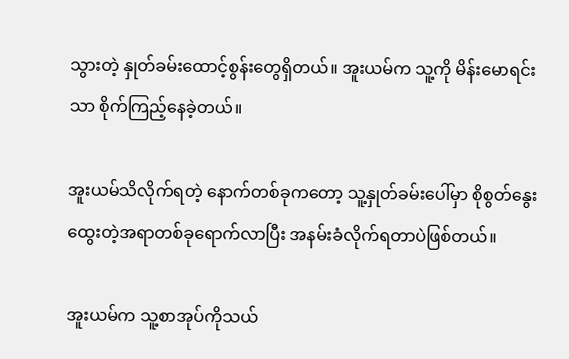သွားတဲ့ နှုတ်ခမ်းထောင့်စွန်းတွေရှိတယ်။ အူးယမ်က သူ့ကို မိန်းမောရင်းသာ စိုက်ကြည့်နေခဲ့တယ်။

အူးယမ်သိလိုက်ရတဲ့ နောက်တစ်ခုကတော့ သူ့နှုတ်ခမ်းပေါ်မှာ စိုစွတ်နွေးထွေးတဲ့အရာတစ်ခုရောက်လာပြီး အနမ်းခံလိုက်ရတာပဲဖြစ်တယ်။

အူးယမ်က သူ့စာအုပ်ကိုသယ်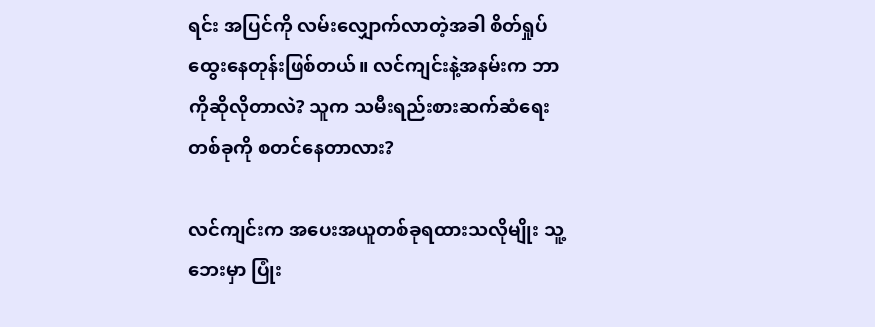ရင်း အပြင်ကို လမ်းလျှောက်လာတဲ့အခါ စိတ်ရှုပ်ထွေးနေတုန်းဖြစ်တယ်။ လင်ကျင်းနဲ့အနမ်းက ဘာကိုဆိုလိုတာလဲ? သူက သမီးရည်းစားဆက်ဆံရေးတစ်ခုကို စတင်နေတာလား?

လင်ကျင်းက အပေးအယူတစ်ခုရထားသလိုမျိုး သူ့ဘေးမှာ ပြုံး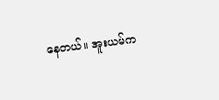နေတယ်။ အူးယမ်က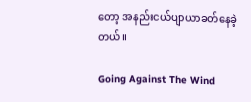တော့ အနည်းငယ်ပျာယာခတ်နေခဲ့တယ်။

Going Against The Wind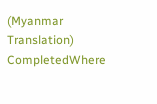(Myanmar Translation) CompletedWhere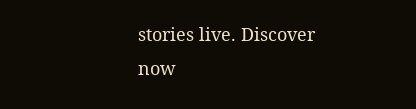stories live. Discover now